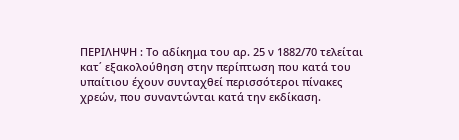ΠΕΡΙΛΗΨΗ : Το αδίκημα του αρ. 25 ν 1882/70 τελείται κατ΄ εξακολούθηση στην περίπτωση που κατά του υπαίτιου έχουν συνταχθεί περισσότεροι πίνακες χρεών, που συναντώνται κατά την εκδίκαση.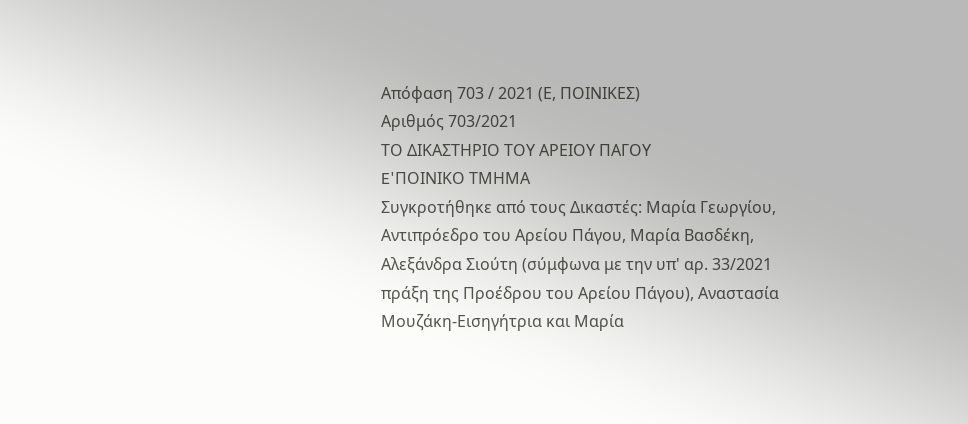Απόφαση 703 / 2021 (Ε, ΠΟΙΝΙΚΕΣ)
Αριθμός 703/2021
ΤΟ ΔΙΚΑΣΤΗΡΙΟ ΤΟΥ ΑΡΕΙΟΥ ΠΑΓΟΥ
E'ΠΟΙΝΙΚΟ ΤΜΗΜΑ
Συγκροτήθηκε από τους Δικαστές: Μαρία Γεωργίου, Αντιπρόεδρο του Αρείου Πάγου, Μαρία Βασδέκη, Αλεξάνδρα Σιούτη (σύμφωνα με την υπ' αρ. 33/2021 πράξη της Προέδρου του Αρείου Πάγου), Αναστασία Μουζάκη-Εισηγήτρια και Μαρία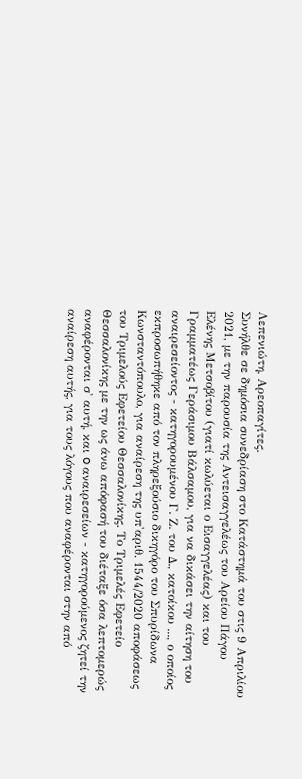Λεπενιώτη, Αρεοπαγίτες.
Συνήλθε σε δημόσια συνεδρίαση στο Κατάστημά του στις 9 Απριλίου 2021, με την παρουσία της Αντεισαγγελέως του Αρείου Πάγου Ελένης Μετσοβίτου (γιατί κωλύεται ο Εισαγγελέας) και του Γραμματέως Γεράσιμου Βάλσαμου, για να δικάσει την αίτηση του αναιρεσείοντος - κατηγορουμένου Γ. Ζ. του Δ., κατοίκου ..., ο οποίος εκπροσωπήθηκε από τον πληρεξούσιο δικηγόρο του Σπυρίδωνα Κωνσταντόπουλο, για αναίρεση της υπ'αριθ. 1544/2020 αποφάσεως του Τριμελούς Εφετείου Θεσσαλονίκης. Το Τριμελές Εφετείο Θεσσαλονίκης με την ως άνω απόφασή του διέταξε όσα λεπτομερώς αναφέρονται σ' αυτή, και o αναιρεσείων - κατηγορούμενος ζητεί την αναίρεση αυτής, για τους λόγους που αναφέρονται στην από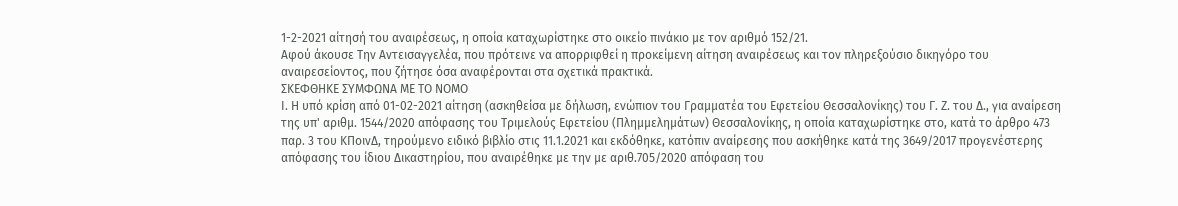1-2-2021 αίτησή του αναιρέσεως, η οποία καταχωρίστηκε στο οικείο πινάκιο με τον αριθμό 152/21.
Αφού άκουσε Την Αντεισαγγελέα, που πρότεινε να απορριφθεί η προκείμενη αίτηση αναιρέσεως και τον πληρεξούσιο δικηγόρο του αναιρεσείοντος, που ζήτησε όσα αναφέρονται στα σχετικά πρακτικά.
ΣΚΕΦΘΗΚΕ ΣΥΜΦΩΝΑ ΜΕ ΤΟ ΝΟΜΟ
Ι. Η υπό κρίση από 01-02-2021 αίτηση (ασκηθείσα με δήλωση, ενώπιον του Γραμματέα του Εφετείου Θεσσαλονίκης) του Γ. Ζ. του Δ., για αναίρεση της υπ' αριθμ. 1544/2020 απόφασης του Τριμελούς Εφετείου (Πλημμελημάτων) Θεσσαλονίκης, η οποία καταχωρίστηκε στο, κατά το άρθρο 473 παρ. 3 του ΚΠοινΔ, τηρούμενο ειδικό βιβλίο στις 11.1.2021 και εκδόθηκε, κατόπιν αναίρεσης που ασκήθηκε κατά της 3649/2017 προγενέστερης απόφασης του ίδιου Δικαστηρίου, που αναιρέθηκε με την με αριθ.705/2020 απόφαση του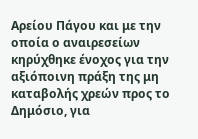Αρείου Πάγου και με την οποία ο αναιρεσείων κηρύχθηκε ένοχος για την αξιόποινη πράξη της μη καταβολής χρεών προς το Δημόσιο, για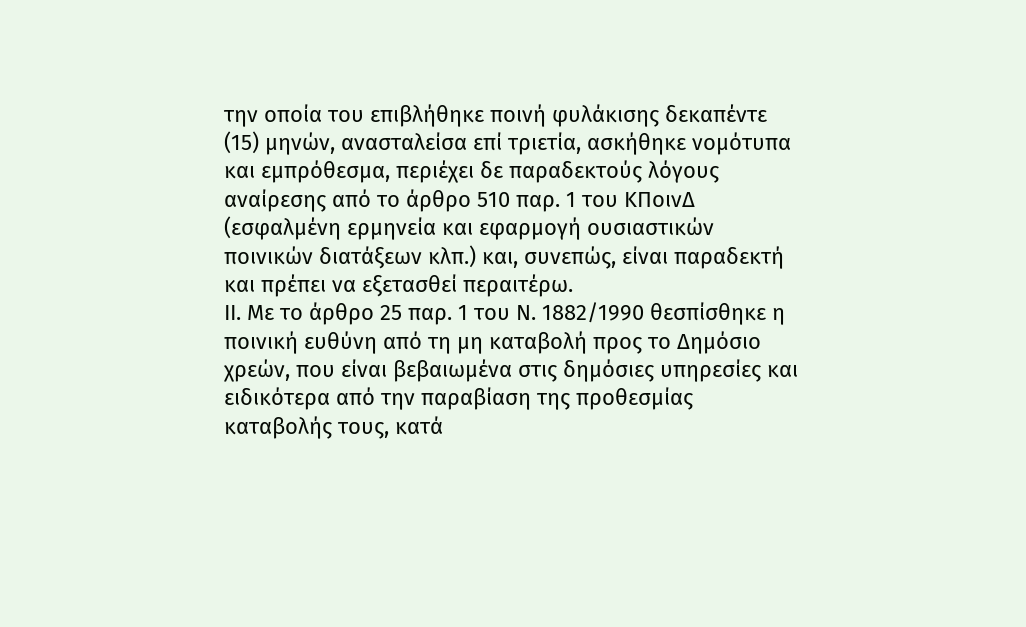την οποία του επιβλήθηκε ποινή φυλάκισης δεκαπέντε (15) μηνών, ανασταλείσα επί τριετία, ασκήθηκε νομότυπα και εμπρόθεσμα, περιέχει δε παραδεκτούς λόγους αναίρεσης από το άρθρο 510 παρ. 1 του ΚΠοινΔ (εσφαλμένη ερμηνεία και εφαρμογή ουσιαστικών ποινικών διατάξεων κλπ.) και, συνεπώς, είναι παραδεκτή και πρέπει να εξετασθεί περαιτέρω.
ΙΙ. Με το άρθρο 25 παρ. 1 του Ν. 1882/1990 θεσπίσθηκε η ποινική ευθύνη από τη μη καταβολή προς το Δημόσιο χρεών, που είναι βεβαιωμένα στις δημόσιες υπηρεσίες και ειδικότερα από την παραβίαση της προθεσμίας καταβολής τους, κατά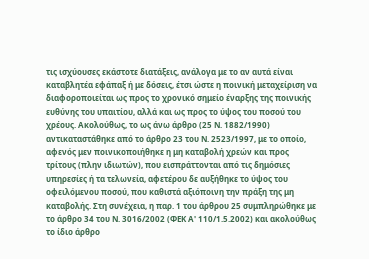τις ισχύουσες εκάστοτε διατάξεις, ανάλογα με το αν αυτά είναι καταβλητέα εφάπαξ ή με δόσεις, έτσι ώστε η ποινική μεταχείριση να διαφοροποιείται ως προς το χρονικό σημείο έναρξης της ποινικής ευθύνης του υπαιτίου, αλλά και ως προς το ύψος του ποσού του χρέους. Ακολούθως, το ως άνω άρθρο (25 Ν. 1882/1990) αντικαταστάθηκε από το άρθρο 23 του Ν. 2523/1997, με το οποίο, αφενός μεν ποινικοποιήθηκε η μη καταβολή χρεών και προς τρίτους (πλην ιδιωτών), που εισπράττονται από τις δημόσιες υπηρεσίες ή τα τελωνεία, αφετέρου δε αυξήθηκε το ύψος του οφειλόμενου ποσού, που καθιστά αξιόποινη την πράξη της μη καταβολής. Στη συνέχεια, η παρ. 1 του άρθρου 25 συμπληρώθηκε με το άρθρο 34 του Ν. 3016/2002 (ΦΕΚ Α' 110/1.5.2002) και ακολούθως το ίδιο άρθρο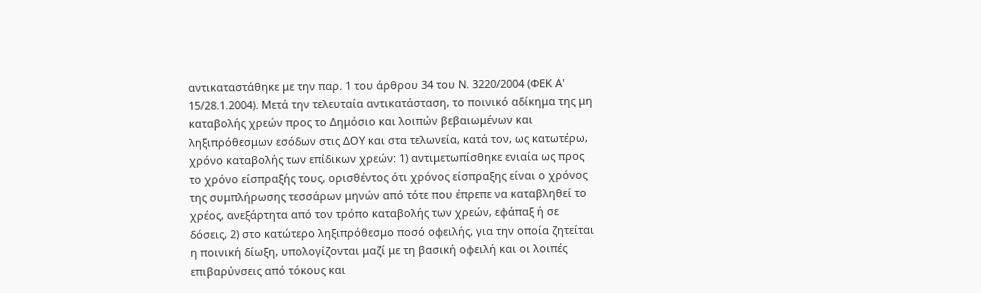αντικαταστάθηκε με την παρ. 1 του άρθρου 34 του Ν. 3220/2004 (ΦΕΚ Α' 15/28.1.2004). Μετά την τελευταία αντικατάσταση, το ποινικό αδίκημα της μη καταβολής χρεών προς το Δημόσιο και λοιπών βεβαιωμένων και ληξιπρόθεσμων εσόδων στις ΔΟΥ και στα τελωνεία, κατά τον, ως κατωτέρω, χρόνο καταβολής των επίδικων χρεών: 1) αντιμετωπίσθηκε ενιαία ως προς το χρόνο είσπραξής τους, ορισθέντος ότι χρόνος είσπραξης είναι ο χρόνος της συμπλήρωσης τεσσάρων μηνών από τότε που έπρεπε να καταβληθεί το χρέος, ανεξάρτητα από τον τρόπο καταβολής των χρεών, εφάπαξ ή σε δόσεις, 2) στο κατώτερο ληξιπρόθεσμο ποσό οφειλής, για την οποία ζητείται η ποινική δίωξη, υπολογίζονται μαζί με τη βασική οφειλή και οι λοιπές επιβαρύνσεις από τόκους και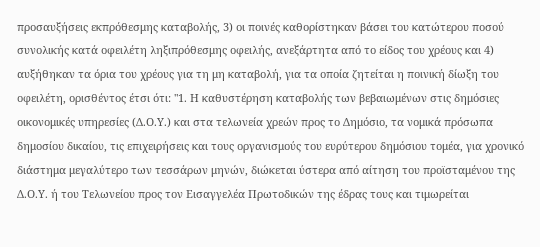προσαυξήσεις εκπρόθεσμης καταβολής, 3) οι ποινές καθορίστηκαν βάσει του κατώτερου ποσού συνολικής κατά οφειλέτη ληξιπρόθεσμης οφειλής, ανεξάρτητα από το είδος του χρέους και 4) αυξήθηκαν τα όρια του χρέους για τη μη καταβολή, για τα οποία ζητείται η ποινική δίωξη του οφειλέτη, ορισθέντος έτσι ότι: "1. Η καθυστέρηση καταβολής των βεβαιωμένων στις δημόσιες οικονομικές υπηρεσίες (Δ.Ο.Υ.) και στα τελωνεία χρεών προς το Δημόσιο, τα νομικά πρόσωπα δημοσίου δικαίου, τις επιχειρήσεις και τους οργανισμούς του ευρύτερου δημόσιου τομέα, για χρονικό διάστημα μεγαλύτερο των τεσσάρων μηνών, διώκεται ύστερα από αίτηση του προϊσταμένου της Δ.Ο.Υ. ή του Τελωνείου προς τον Εισαγγελέα Πρωτοδικών της έδρας τους και τιμωρείται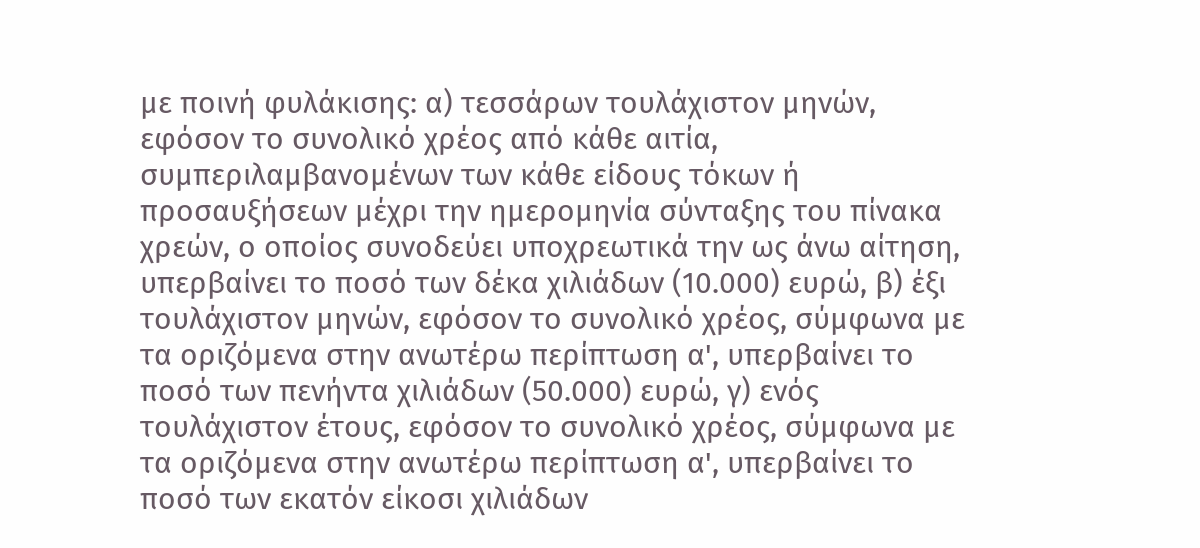με ποινή φυλάκισης: α) τεσσάρων τουλάχιστον μηνών, εφόσον το συνολικό χρέος από κάθε αιτία, συμπεριλαμβανομένων των κάθε είδους τόκων ή προσαυξήσεων μέχρι την ημερομηνία σύνταξης του πίνακα χρεών, ο οποίος συνοδεύει υποχρεωτικά την ως άνω αίτηση, υπερβαίνει το ποσό των δέκα χιλιάδων (10.000) ευρώ, β) έξι τουλάχιστον μηνών, εφόσον το συνολικό χρέος, σύμφωνα με τα οριζόμενα στην ανωτέρω περίπτωση α', υπερβαίνει το ποσό των πενήντα χιλιάδων (50.000) ευρώ, γ) ενός τουλάχιστον έτους, εφόσον το συνολικό χρέος, σύμφωνα με τα οριζόμενα στην ανωτέρω περίπτωση α', υπερβαίνει το ποσό των εκατόν είκοσι χιλιάδων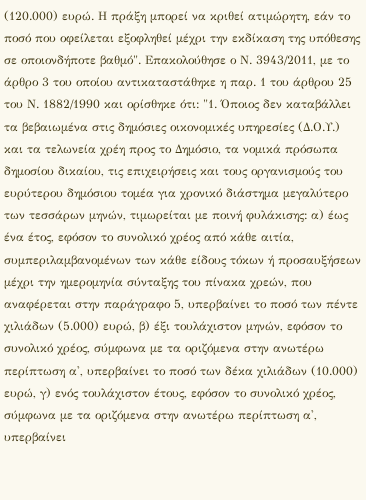(120.000) ευρώ. Η πράξη μπορεί να κριθεί ατιμώρητη, εάν το ποσό που οφείλεται εξοφληθεί μέχρι την εκδίκαση της υπόθεσης σε οποιονδήποτε βαθμό". Επακολούθησε ο Ν. 3943/2011, με το άρθρο 3 του οποίου αντικαταστάθηκε η παρ. 1 του άρθρου 25 του Ν. 1882/1990 και ορίσθηκε ότι: "1. Όποιος δεν καταβάλλει τα βεβαιωμένα στις δημόσιες οικονομικές υπηρεσίες (Δ.Ο.Υ.) και τα τελωνεία χρέη προς το Δημόσιο, τα νομικά πρόσωπα δημοσίου δικαίου, τις επιχειρήσεις και τους οργανισμούς του ευρύτερου δημόσιου τομέα για χρονικό διάστημα μεγαλύτερο των τεσσάρων μηνών, τιμωρείται με ποινή φυλάκισης: α) έως ένα έτος, εφόσον το συνολικό χρέος από κάθε αιτία, συμπεριλαμβανομένων των κάθε είδους τόκων ή προσαυξήσεων μέχρι την ημερομηνία σύνταξης του πίνακα χρεών, που αναφέρεται στην παράγραφο 5, υπερβαίνει το ποσό των πέντε χιλιάδων (5.000) ευρώ, β) έξι τουλάχιστον μηνών, εφόσον το συνολικό χρέος, σύμφωνα με τα οριζόμενα στην ανωτέρω περίπτωση α', υπερβαίνει το ποσό των δέκα χιλιάδων (10.000) ευρώ, γ) ενός τουλάχιστον έτους, εφόσον το συνολικό χρέος, σύμφωνα με τα οριζόμενα στην ανωτέρω περίπτωση α', υπερβαίνει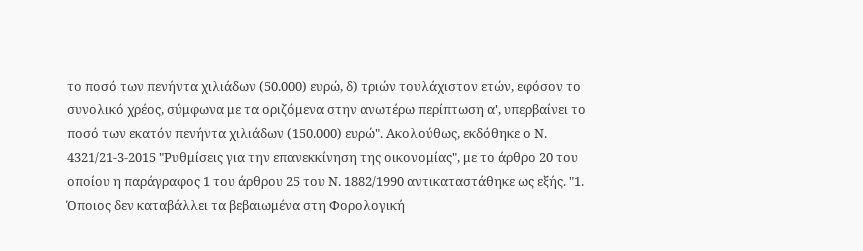το ποσό των πενήντα χιλιάδων (50.000) ευρώ, δ) τριών τουλάχιστον ετών, εφόσον το συνολικό χρέος, σύμφωνα με τα οριζόμενα στην ανωτέρω περίπτωση α', υπερβαίνει το ποσό των εκατόν πενήντα χιλιάδων (150.000) ευρώ". Ακολούθως, εκδόθηκε ο Ν. 4321/21-3-2015 "Ρυθμίσεις για την επανεκκίνηση της οικονομίας", με το άρθρο 20 του οποίου η παράγραφος 1 του άρθρου 25 του Ν. 1882/1990 αντικαταστάθηκε ως εξής. "1. Όποιος δεν καταβάλλει τα βεβαιωμένα στη Φορολογική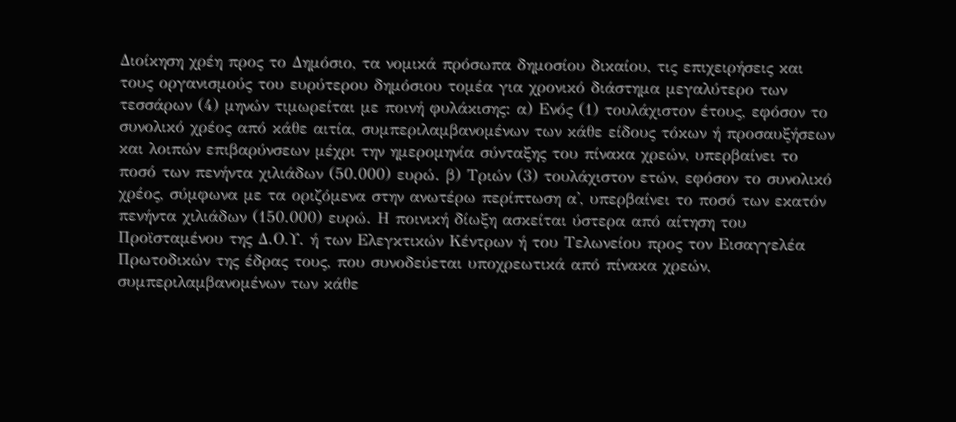Διοίκηση χρέη προς το Δημόσιο, τα νομικά πρόσωπα δημοσίου δικαίου, τις επιχειρήσεις και τους οργανισμούς του ευρύτερου δημόσιου τομέα για χρονικό διάστημα μεγαλύτερο των τεσσάρων (4) μηνών τιμωρείται με ποινή φυλάκισης: α) Ενός (1) τουλάχιστον έτους, εφόσον το συνολικό χρέος από κάθε αιτία, συμπεριλαμβανομένων των κάθε είδους τόκων ή προσαυξήσεων και λοιπών επιβαρύνσεων μέχρι την ημερομηνία σύνταξης του πίνακα χρεών, υπερβαίνει το ποσό των πενήντα χιλιάδων (50.000) ευρώ. β) Τριών (3) τουλάχιστον ετών, εφόσον το συνολικό χρέος, σύμφωνα με τα οριζόμενα στην ανωτέρω περίπτωση α', υπερβαίνει το ποσό των εκατόν πενήντα χιλιάδων (150.000) ευρώ. Η ποινική δίωξη ασκείται ύστερα από αίτηση του Προϊσταμένου της Δ.Ο.Υ. ή των Ελεγκτικών Κέντρων ή του Τελωνείου προς τον Εισαγγελέα Πρωτοδικών της έδρας τους, που συνοδεύεται υποχρεωτικά από πίνακα χρεών, συμπεριλαμβανομένων των κάθε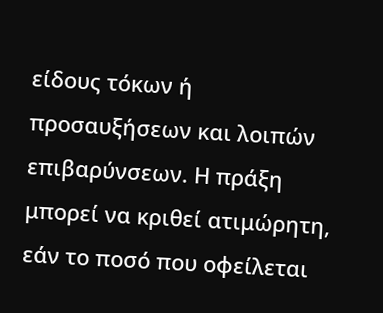είδους τόκων ή προσαυξήσεων και λοιπών επιβαρύνσεων. Η πράξη μπορεί να κριθεί ατιμώρητη, εάν το ποσό που οφείλεται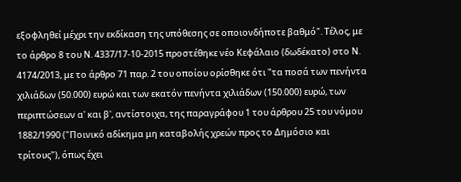εξοφληθεί μέχρι την εκδίκαση της υπόθεσης σε οποιονδήποτε βαθμό". Τέλος, με το άρθρο 8 του Ν. 4337/17-10-2015 προστέθηκε νέο Κεφάλαιο (δωδέκατο) στο Ν. 4174/2013, με το άρθρο 71 παρ. 2 του οποίου ορίσθηκε ότι "τα ποσά των πενήντα χιλιάδων (50.000) ευρώ και των εκατόν πενήντα χιλιάδων (150.000) ευρώ, των περιπτώσεων α' και β', αντίστοιχα, της παραγράφου 1 του άρθρου 25 του νόμου 1882/1990 ("Ποινικό αδίκημα μη καταβολής χρεών προς το Δημόσιο και τρίτους"), όπως έχει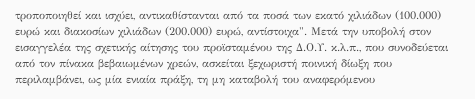τροποποιηθεί και ισχύει, αντικαθίστανται από τα ποσά των εκατό χιλιάδων (100.000) ευρώ και διακοσίων χιλιάδων (200.000) ευρώ, αντίστοιχα". Μετά την υποβολή στον εισαγγελέα της σχετικής αίτησης του προϊσταμένου της Δ.Ο.Υ. κ.λ.π., που συνοδεύεται από τον πίνακα βεβαιωμένων χρεών, ασκείται ξεχωριστή ποινική δίωξη που περιλαμβάνει, ως μία ενιαία πράξη, τη μη καταβολή του αναφερόμενου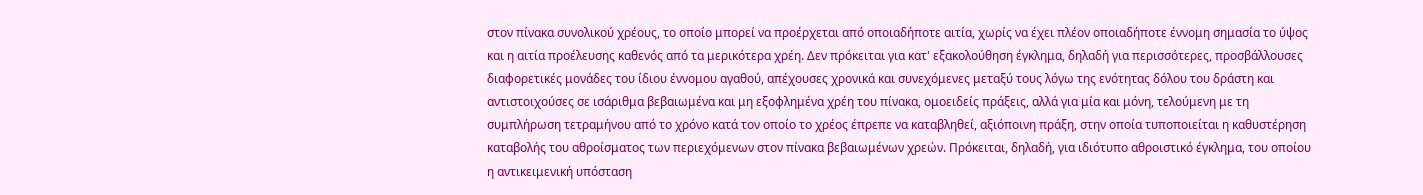στον πίνακα συνολικού χρέους, το οποίο μπορεί να προέρχεται από οποιαδήποτε αιτία, χωρίς να έχει πλέον οποιαδήποτε έννομη σημασία το ύψος και η αιτία προέλευσης καθενός από τα μερικότερα χρέη. Δεν πρόκειται για κατ' εξακολούθηση έγκλημα, δηλαδή για περισσότερες, προσβάλλουσες διαφορετικές μονάδες του ίδιου έννομου αγαθού, απέχουσες χρονικά και συνεχόμενες μεταξύ τους λόγω της ενότητας δόλου του δράστη και αντιστοιχούσες σε ισάριθμα βεβαιωμένα και μη εξοφλημένα χρέη του πίνακα, ομοειδείς πράξεις, αλλά για μία και μόνη, τελούμενη με τη συμπλήρωση τετραμήνου από το χρόνο κατά τον οποίο το χρέος έπρεπε να καταβληθεί, αξιόποινη πράξη, στην οποία τυποποιείται η καθυστέρηση καταβολής του αθροίσματος των περιεχόμενων στον πίνακα βεβαιωμένων χρεών. Πρόκειται, δηλαδή, για ιδιότυπο αθροιστικό έγκλημα, του οποίου η αντικειμενική υπόσταση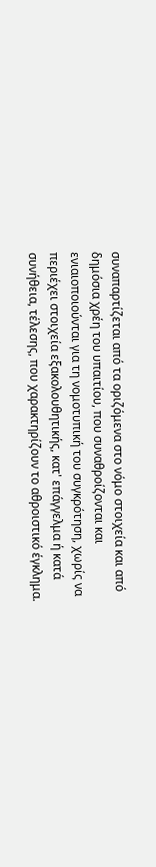συναπαρτίζεται από τα οριζόμενα στο νόμο στοιχεία και από δημόσια χρέη του υπαιτίου, που συναθροίζονται και ενιαιοποιούνται για τη νομοτυπική του συγκρότηση, χωρίς να περιέχει στοιχεία εξακολουθητικής, κατ' επάγγελμα ή κατά συνήθεια, τέλεσης, που χαρακτηρίζουν το αθροιστικό έγκλημα.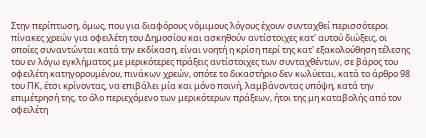Στην περίπτωση, όμως, που για διαφόρους νόμιμους λόγους έχουν συνταχθεί περισσότεροι πίνακες χρεών για οφειλέτη του Δημοσίου και ασκηθούν αντίστοιχες κατ' αυτού διώξεις, οι οποίες συναντώνται κατά την εκδίκαση, είναι νοητή η κρίση περί της κατ' εξακολούθηση τέλεσης του εν λόγω εγκλήματος με μερικότερες πράξεις αντίστοιχες των συνταχθέντων, σε βάρος του οφειλέτη κατηγορουμένου, πινάκων χρεών, οπότε το δικαστήριο δεν κωλύεται, κατά το άρθρο 98 του ΠΚ, έτσι κρίνοντας, να επιβάλει μία και μόνο ποινή, λαμβάνοντας υπόψη, κατά την επιμέτρησή της, το όλο περιεχόμενο των μερικότερων πράξεων, ήτοι της μη καταβολής από τον οφειλέτη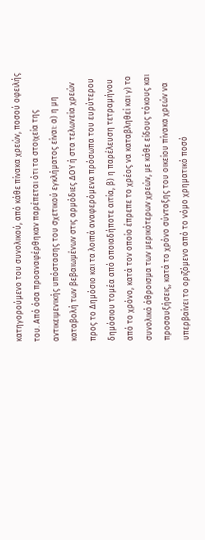κατηγορούμενο του συνολικού, από κάθε πίνακα χρεών, ποσού οφειλής του. Από όσα προαναφέρθηκαν παρέπεται ότι τα στοιχεία της αντικειμενικής υπόστασης του σχετικού εγκλήματος είναι: α) η μη καταβολή των βεβαιωμένων στις αρμόδιες ΔΟΥ ή στα τελωνεία χρεών προς το Δημόσιο και τα λοιπά αναφερόμενα πρόσωπα του ευρύτερου δημόσιου τομέα από οποιαδήποτε αιτία, β) η παρέλευση τετραμήνου από το χρόνο, κατά τον οποίο έπρεπε το χρέος να καταβληθεί και γ) το συνολικό άθροισμα των μερικότερων χρεών, με κάθε είδους τόκους και προσαυξήσεις, κατά το χρόνο σύνταξης του οικείου πίνακα χρεών να υπερβαίνει το οριζόμενο από το νόμο χρηματικό ποσό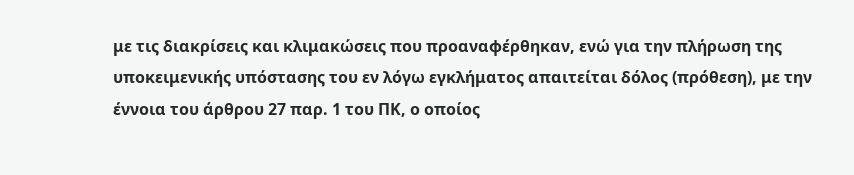με τις διακρίσεις και κλιμακώσεις που προαναφέρθηκαν, ενώ για την πλήρωση της υποκειμενικής υπόστασης του εν λόγω εγκλήματος απαιτείται δόλος (πρόθεση), με την έννοια του άρθρου 27 παρ. 1 του ΠΚ, ο οποίος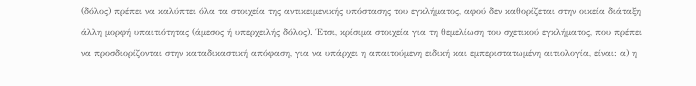(δόλος) πρέπει να καλύπτει όλα τα στοιχεία της αντικειμενικής υπόστασης του εγκλήματος, αφού δεν καθορίζεται στην οικεία διάταξη άλλη μορφή υπαιτιότητας (άμεσος ή υπερχειλής δόλος). Έτσι, κρίσιμα στοιχεία για τη θεμελίωση του σχετικού εγκλήματος, που πρέπει να προσδιορίζονται στην καταδικαστική απόφαση, για να υπάρχει η απαιτούμενη ειδική και εμπεριστατωμένη αιτιολογία, είναι: α) η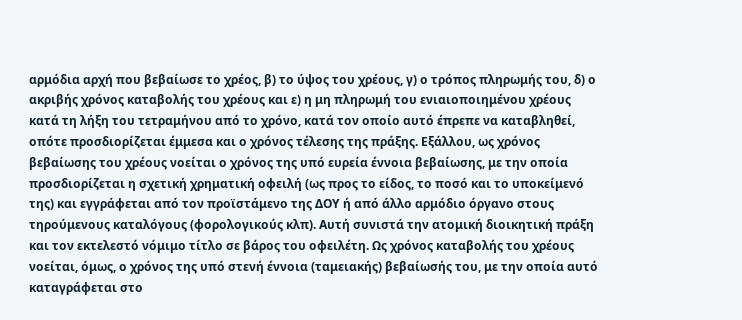αρμόδια αρχή που βεβαίωσε το χρέος, β) το ύψος του χρέους, γ) ο τρόπος πληρωμής του, δ) ο ακριβής χρόνος καταβολής του χρέους και ε) η μη πληρωμή του ενιαιοποιημένου χρέους κατά τη λήξη του τετραμήνου από το χρόνο, κατά τον οποίο αυτό έπρεπε να καταβληθεί, οπότε προσδιορίζεται έμμεσα και ο χρόνος τέλεσης της πράξης. Εξάλλου, ως χρόνος βεβαίωσης του χρέους νοείται ο χρόνος της υπό ευρεία έννοια βεβαίωσης, με την οποία προσδιορίζεται η σχετική χρηματική οφειλή (ως προς το είδος, το ποσό και το υποκείμενό της) και εγγράφεται από τον προϊστάμενο της ΔΟΥ ή από άλλο αρμόδιο όργανο στους τηρούμενους καταλόγους (φορολογικούς κλπ). Αυτή συνιστά την ατομική διοικητική πράξη και τον εκτελεστό νόμιμο τίτλο σε βάρος του οφειλέτη. Ως χρόνος καταβολής του χρέους νοείται, όμως, ο χρόνος της υπό στενή έννοια (ταμειακής) βεβαίωσής του, με την οποία αυτό καταγράφεται στο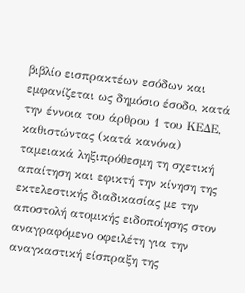βιβλίο εισπρακτέων εσόδων και εμφανίζεται ως δημόσιο έσοδο, κατά την έννοια του άρθρου 1 του ΚΕΔΕ, καθιστώντας (κατά κανόνα) ταμειακά ληξιπρόθεσμη τη σχετική απαίτηση και εφικτή την κίνηση της εκτελεστικής διαδικασίας με την αποστολή ατομικής ειδοποίησης στον αναγραφόμενο οφειλέτη για την αναγκαστική είσπραξη της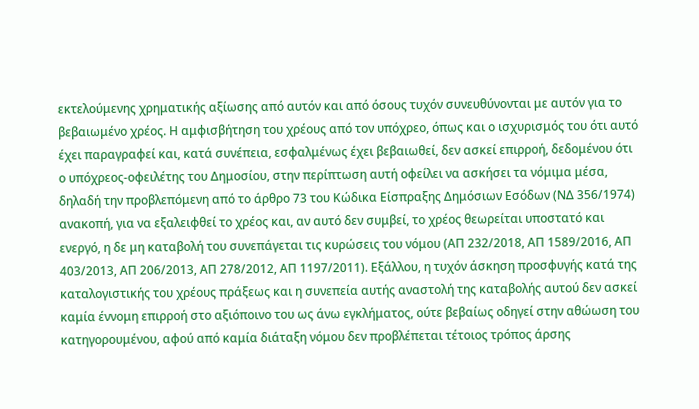εκτελούμενης χρηματικής αξίωσης από αυτόν και από όσους τυχόν συνευθύνονται με αυτόν για το βεβαιωμένο χρέος. Η αμφισβήτηση του χρέους από τον υπόχρεο, όπως και ο ισχυρισμός του ότι αυτό έχει παραγραφεί και, κατά συνέπεια, εσφαλμένως έχει βεβαιωθεί, δεν ασκεί επιρροή, δεδομένου ότι ο υπόχρεος-οφειλέτης του Δημοσίου, στην περίπτωση αυτή οφείλει να ασκήσει τα νόμιμα μέσα, δηλαδή την προβλεπόμενη από το άρθρο 73 του Κώδικα Είσπραξης Δημόσιων Εσόδων (ΝΔ 356/1974) ανακοπή, για να εξαλειφθεί το χρέος και, αν αυτό δεν συμβεί, το χρέος θεωρείται υποστατό και ενεργό, η δε μη καταβολή του συνεπάγεται τις κυρώσεις του νόμου (ΑΠ 232/2018, ΑΠ 1589/2016, ΑΠ 403/2013, ΑΠ 206/2013, ΑΠ 278/2012, ΑΠ 1197/2011). Εξάλλου, η τυχόν άσκηση προσφυγής κατά της καταλογιστικής του χρέους πράξεως και η συνεπεία αυτής αναστολή της καταβολής αυτού δεν ασκεί καμία έννομη επιρροή στο αξιόποινο του ως άνω εγκλήματος, ούτε βεβαίως οδηγεί στην αθώωση του κατηγορουμένου, αφού από καμία διάταξη νόμου δεν προβλέπεται τέτοιος τρόπος άρσης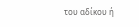του αδίκου ή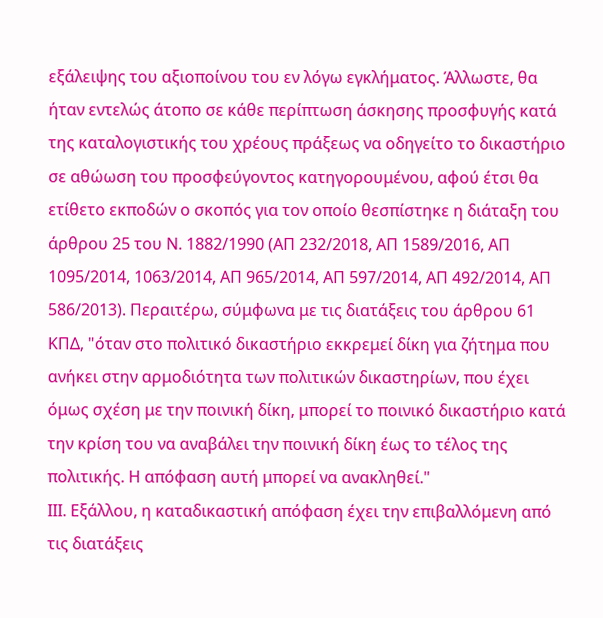εξάλειψης του αξιοποίνου του εν λόγω εγκλήματος. Άλλωστε, θα ήταν εντελώς άτοπο σε κάθε περίπτωση άσκησης προσφυγής κατά της καταλογιστικής του χρέους πράξεως να οδηγείτο το δικαστήριο σε αθώωση του προσφεύγοντος κατηγορουμένου, αφού έτσι θα ετίθετο εκποδών ο σκοπός για τον οποίο θεσπίστηκε η διάταξη του άρθρου 25 του Ν. 1882/1990 (ΑΠ 232/2018, ΑΠ 1589/2016, ΑΠ 1095/2014, 1063/2014, ΑΠ 965/2014, ΑΠ 597/2014, ΑΠ 492/2014, ΑΠ 586/2013). Περαιτέρω, σύμφωνα με τις διατάξεις του άρθρου 61 ΚΠΔ, "όταν στο πολιτικό δικαστήριο εκκρεμεί δίκη για ζήτημα που ανήκει στην αρμοδιότητα των πολιτικών δικαστηρίων, που έχει όμως σχέση με την ποινική δίκη, μπορεί το ποινικό δικαστήριο κατά την κρίση του να αναβάλει την ποινική δίκη έως το τέλος της πολιτικής. Η απόφαση αυτή μπορεί να ανακληθεί."
ΙΙΙ. Εξάλλου, η καταδικαστική απόφαση έχει την επιβαλλόμενη από τις διατάξεις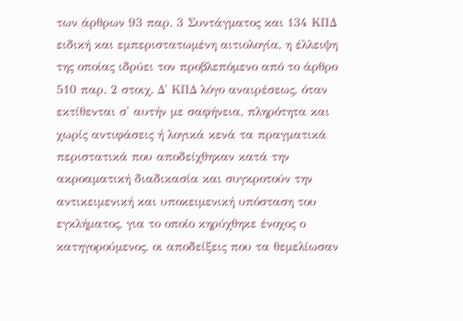των άρθρων 93 παρ. 3 Συντάγματος και 134 ΚΠΔ ειδική και εμπεριστατωμένη αιτιολογία, η έλλειψη της οποίας ιδρύει τον προβλεπόμενο από το άρθρο 510 παρ. 2 στοιχ. Δ' ΚΠΔ λόγο αναιρέσεως, όταν εκτίθενται σ' αυτήν με σαφήνεια, πληρότητα και χωρίς αντιφάσεις ή λογικά κενά τα πραγματικά περιστατικά που αποδείχθηκαν κατά την ακροαματική διαδικασία και συγκροτούν την αντικειμενική και υποκειμενική υπόσταση του εγκλήματος, για το οποίο κηρύχθηκε ένοχος ο κατηγορούμενος, οι αποδείξεις που τα θεμελίωσαν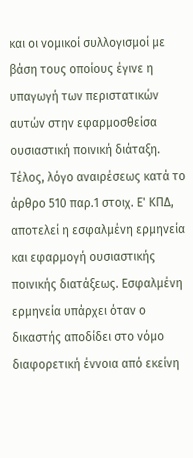και οι νομικοί συλλογισμοί με βάση τους οποίους έγινε η υπαγωγή των περιστατικών αυτών στην εφαρμοσθείσα ουσιαστική ποινική διάταξη. Τέλος, λόγο αναιρέσεως κατά το άρθρο 510 παρ.1 στοιχ. Ε' ΚΠΔ, αποτελεί η εσφαλμένη ερμηνεία και εφαρμογή ουσιαστικής ποινικής διατάξεως. Εσφαλμένη ερμηνεία υπάρχει όταν ο δικαστής αποδίδει στο νόμο διαφορετική έννοια από εκείνη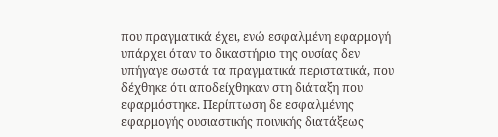που πραγματικά έχει, ενώ εσφαλμένη εφαρμογή υπάρχει όταν το δικαστήριο της ουσίας δεν υπήγαγε σωστά τα πραγματικά περιστατικά, που δέχθηκε ότι αποδείχθηκαν στη διάταξη που εφαρμόστηκε. Περίπτωση δε εσφαλμένης εφαρμογής ουσιαστικής ποινικής διατάξεως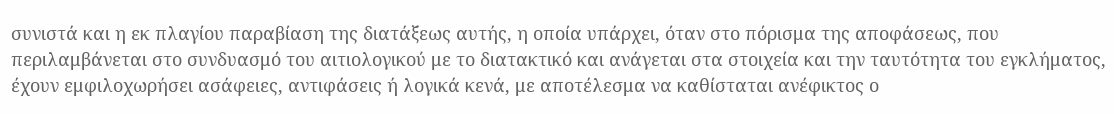συνιστά και η εκ πλαγίου παραβίαση της διατάξεως αυτής, η οποία υπάρχει, όταν στο πόρισμα της αποφάσεως, που περιλαμβάνεται στο συνδυασμό του αιτιολογικού με το διατακτικό και ανάγεται στα στοιχεία και την ταυτότητα του εγκλήματος, έχουν εμφιλοχωρήσει ασάφειες, αντιφάσεις ή λογικά κενά, με αποτέλεσμα να καθίσταται ανέφικτος ο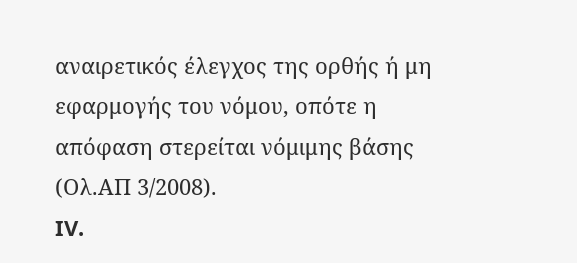αναιρετικός έλεγχος της ορθής ή μη εφαρμογής του νόμου, οπότε η απόφαση στερείται νόμιμης βάσης (Ολ.ΑΠ 3/2008).
IV.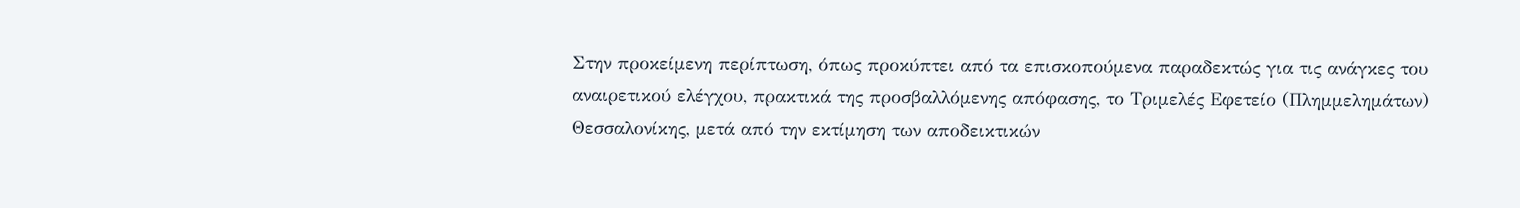Στην προκείμενη περίπτωση, όπως προκύπτει από τα επισκοπούμενα παραδεκτώς για τις ανάγκες του αναιρετικού ελέγχου, πρακτικά της προσβαλλόμενης απόφασης, το Τριμελές Εφετείο (Πλημμελημάτων) Θεσσαλονίκης, μετά από την εκτίμηση των αποδεικτικών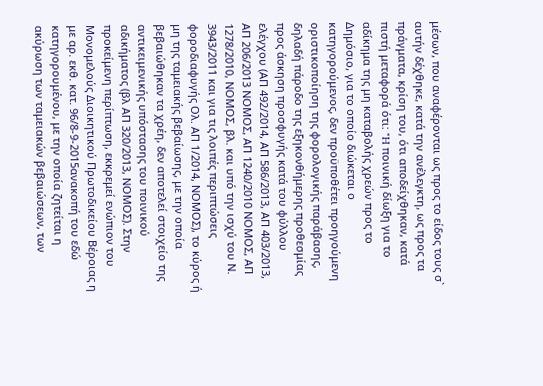μέσων, που αναφέρονται ως προς το είδος τους σ` αυτήν δέχθηκε, κατά την ανέλεγκτη, ως προς τα πράγματα, κρίση του, ότι αποδείχθηκαν, κατά πιστή μεταφορά ότι: "H ποινική δίωξη για το αδίκημα της μη καταβολής χρεών προς το Δημόσιο, για το οποίο διώκεται ο κατηγορούμενος, δεν προϋποθέτει προηγούμενη οριστικοποίηση της φορολογικής παράβασης, δηλαδή πάροδο της εξηκονθήμερης προθεσμίας προς άσκηση προσφυγής κατά του φύλλου ελέγχου (ΑΠ 492/2014, ΑΠ 586/2013, ΑΠ 403/2013, ΑΠ 206/2013 ΝΟΜΟΣ, ΑΠ 1240/2010 ΝΟΜΟΣ, ΑΠ 1278/2010, ΝΟΜΟΣ, βλ. και υπό την ισχύ του Ν. 3943/2011 και για τις λοιπές περιπτώσεις φοροδιαφυγής Ολ. ΑΠ 1/2014, ΝΟΜΟΣ), το κύρος ή μη της ταμειακής βεβαίωσης, με την οποία βεβαιώθηκαν τα χρέη, δεν αποτελεί στοιχείο της αντικειμενικής υπόστασης του ποινικού αδικήματος (βλ ΑΠ 320/2013, ΝΟΜΟΣ). Στην προκείμενη περίπτωση, εκκρεμεί ενώπιον του Μονομελούς Διοικητικού Πρωτοδικείου Βέροιας η με αρ. εκθ. κατ. 96/8-9-2015ανακοπή του εδώ κατηγορουμένου, με την οποία ζητείται η ακύρωση των ταμειακών βεβαιώσεων, των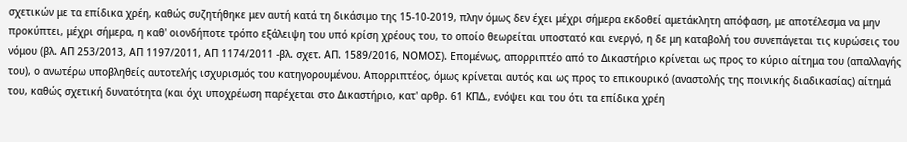σχετικών με τα επίδικα χρέη, καθώς συζητήθηκε μεν αυτή κατά τη δικάσιμο της 15-10-2019, πλην όμως δεν έχει μέχρι σήμερα εκδοθεί αμετάκλητη απόφαση, με αποτέλεσμα να μην προκύπτει, μέχρι σήμερα, η καθ' οιονδήποτε τρόπο εξάλειψη του υπό κρίση χρέους του, το οποίο θεωρείται υποστατό και ενεργό, η δε μη καταβολή του συνεπάγεται τις κυρώσεις του νόμου (βλ. ΑΠ 253/2013, ΑΠ 1197/2011, ΑΠ 1174/2011 -βλ. σχετ. ΑΠ. 1589/2016, ΝΟΜΟΣ). Επομένως, απορριπτέο από το Δικαστήριο κρίνεται ως προς το κύριο αίτημα του (απαλλαγής του), ο ανωτέρω υποβληθείς αυτοτελής ισχυρισμός του κατηγορουμένου. Απορριπτέος, όμως κρίνεται αυτός και ως προς το επικουρικό (αναστολής της ποινικής διαδικασίας) αίτημά του, καθώς σχετική δυνατότητα (και όχι υποχρέωση παρέχεται στο Δικαστήριο, κατ' αρθρ. 61 ΚΠΔ., ενόψει και του ότι τα επίδικα χρέη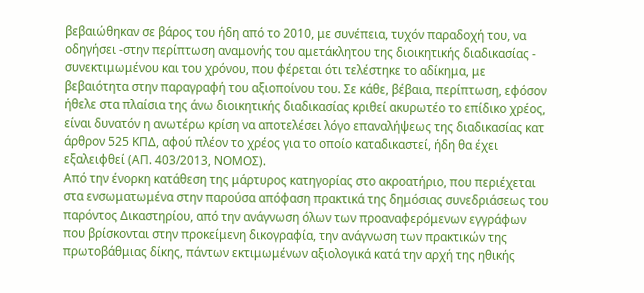βεβαιώθηκαν σε βάρος του ήδη από το 2010, με συνέπεια, τυχόν παραδοχή του, να οδηγήσει -στην περίπτωση αναμονής του αμετάκλητου της διοικητικής διαδικασίας - συνεκτιμωμένου και του χρόνου, που φέρεται ότι τελέστηκε το αδίκημα, με βεβαιότητα στην παραγραφή του αξιοποίνου του. Σε κάθε, βέβαια, περίπτωση, εφόσον ήθελε στα πλαίσια της άνω διοικητικής διαδικασίας κριθεί ακυρωτέο το επίδικο χρέος, είναι δυνατόν η ανωτέρω κρίση να αποτελέσει λόγο επαναλήψεως της διαδικασίας κατ άρθρον 525 ΚΠΔ, αφού πλέον το χρέος για το οποίο καταδικαστεί, ήδη θα έχει εξαλειφθεί (ΑΠ. 403/2013, ΝΟΜΟΣ).
Από την ένορκη κατάθεση της μάρτυρος κατηγορίας στο ακροατήριο, που περιέχεται στα ενσωματωμένα στην παρούσα απόφαση πρακτικά της δημόσιας συνεδριάσεως του παρόντος Δικαστηρίου, από την ανάγνωση όλων των προαναφερόμενων εγγράφων που βρίσκονται στην προκείμενη δικογραφία, την ανάγνωση των πρακτικών της πρωτοβάθμιας δίκης, πάντων εκτιμωμένων αξιολογικά κατά την αρχή της ηθικής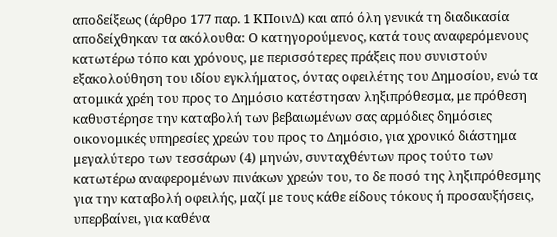αποδείξεως (άρθρο 177 παρ. 1 ΚΠοινΔ) και από όλη γενικά τη διαδικασία αποδείχθηκαν τα ακόλουθα: Ο κατηγορούμενος, κατά τους αναφερόμενους κατωτέρω τόπο και χρόνους, με περισσότερες πράξεις που συνιστούν εξακολούθηση του ιδίου εγκλήματος, όντας οφειλέτης του Δημοσίου, ενώ τα ατομικά χρέη του προς το Δημόσιο κατέστησαν ληξιπρόθεσμα, με πρόθεση καθυστέρησε την καταβολή των βεβαιωμένων σας αρμόδιες δημόσιες οικονομικές υπηρεσίες χρεών του προς το Δημόσιο, για χρονικό διάστημα μεγαλύτερο των τεσσάρων (4) μηνών, συνταχθέντων προς τούτο των κατωτέρω αναφερομένων πινάκων χρεών του, το δε ποσό της ληξιπρόθεσμης για την καταβολή οφειλής, μαζί με τους κάθε είδους τόκους ή προσαυξήσεις, υπερβαίνει, για καθένα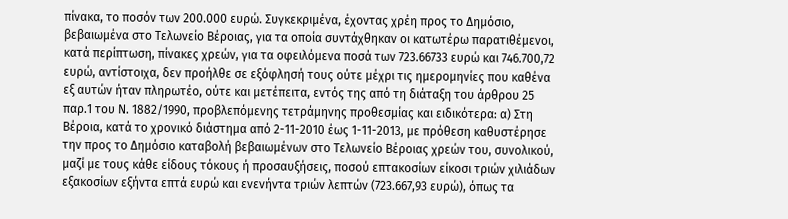πίνακα, το ποσόν των 200.000 ευρώ. Συγκεκριμένα, έχοντας χρέη προς το Δημόσιο, βεβαιωμένα στο Τελωνείο Βέροιας, για τα οποία συντάχθηκαν οι κατωτέρω παρατιθέμενοι, κατά περίπτωση, πίνακες χρεών, για τα οφειλόμενα ποσά των 723.66733 ευρώ και 746.700,72 ευρώ, αντίστοιχα, δεν προήλθε σε εξόφλησή τους ούτε μέχρι τις ημερομηνίες που καθένα εξ αυτών ήταν πληρωτέο, ούτε και μετέπειτα, εντός της από τη διάταξη του άρθρου 25 παρ.1 του Ν. 1882/1990, προβλεπόμενης τετράμηνης προθεσμίας και ειδικότερα: α) Στη Βέροια, κατά το χρονικό διάστημα από 2-11-2010 έως 1-11-2013, με πρόθεση καθυστέρησε την προς το Δημόσιο καταβολή βεβαιωμένων στο Τελωνείο Βέροιας χρεών του, συνολικού, μαζί με τους κάθε είδους τόκους ή προσαυξήσεις, ποσού επτακοσίων είκοσι τριών χιλιάδων εξακοσίων εξήντα επτά ευρώ και ενενήντα τριών λεπτών (723.667,93 ευρώ), όπως τα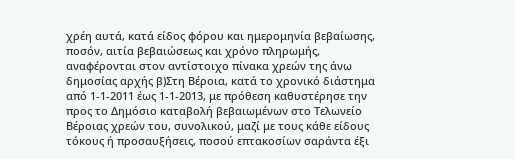χρέη αυτά, κατά είδος φόρου και ημερομηνία βεβαίωσης, ποσόν, αιτία βεβαιώσεως και χρόνο πληρωμής, αναφέρονται στον αντίστοιχο πίνακα χρεών της άνω δημοσίας αρχής β)Στη Βέροια, κατά το χρονικό διάστημα από 1-1-2011 έως 1-1-2013, με πρόθεση καθυστέρησε την προς το Δημόσιο καταβολή βεβαιωμένων στο Τελωνείο Βέροιας χρεών του, συνολικού, μαζί με τους κάθε είδους τόκους ή προσαυξήσεις, ποσού επτακοσίων σαράντα έξι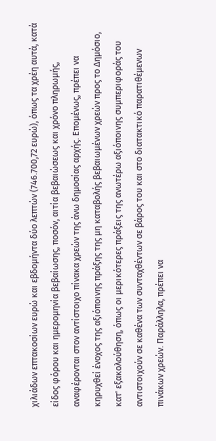χιλιάδων επτακοσίων ευρώ και εβδομήντα δύο λεπτών (746.700,72 ευρώ), όπως τα χρέη αυτά, κατά είδος φόρου και ημερομηνία βεβαίωσης, ποσόν, αιτία βεβαιώσεως και χρόνο πληρωμής, αναφέρονται στον αντίστοιχο πίνακα χρεών της άνω δημοσίας αρχής. Επομένως, πρέπει να κηρυχθεί ένοχος της αξιόποινης πράξης της μη καταβολής βεβαιωμένων χρεών προς το Δημόσιο, κατ' εξακολούθηση, όπως οι μερικότερες πράξεις της ανωτέρω αξιόποινης συμπεριφοράς του αντιστοιχούν σε καθένα των συνταχθέντων σε βάρος του και στο διατακτικό παρατιθέμενων πινάκων χρεών. Παράλληλα, πρέπει να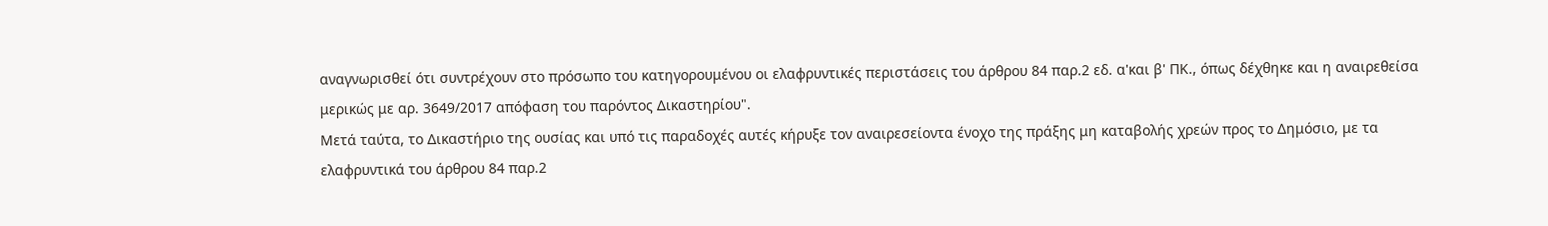αναγνωρισθεί ότι συντρέχουν στο πρόσωπο του κατηγορουμένου οι ελαφρυντικές περιστάσεις του άρθρου 84 παρ.2 εδ. α'και β' ΠΚ., όπως δέχθηκε και η αναιρεθείσα μερικώς με αρ. 3649/2017 απόφαση του παρόντος Δικαστηρίου".
Μετά ταύτα, το Δικαστήριο της ουσίας και υπό τις παραδοχές αυτές κήρυξε τον αναιρεσείοντα ένοχο της πράξης μη καταβολής χρεών προς το Δημόσιο, με τα ελαφρυντικά του άρθρου 84 παρ.2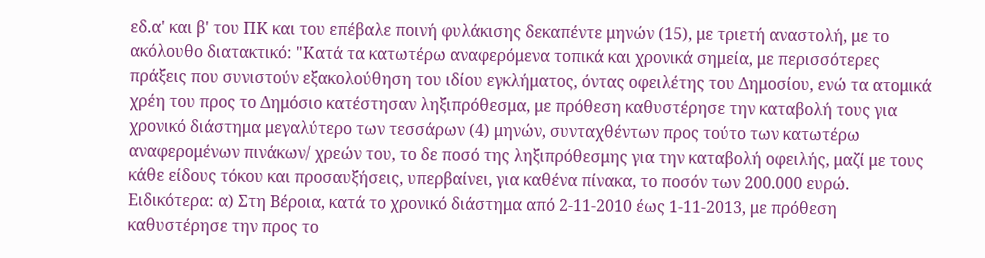εδ.α' και β' του ΠΚ και του επέβαλε ποινή φυλάκισης δεκαπέντε μηνών (15), με τριετή αναστολή, με το ακόλουθο διατακτικό: "Κατά τα κατωτέρω αναφερόμενα τοπικά και χρονικά σημεία, με περισσότερες πράξεις που συνιστούν εξακολούθηση του ιδίου εγκλήματος, όντας οφειλέτης του Δημοσίου, ενώ τα ατομικά χρέη του προς το Δημόσιο κατέστησαν ληξιπρόθεσμα, με πρόθεση καθυστέρησε την καταβολή τους για χρονικό διάστημα μεγαλύτερο των τεσσάρων (4) μηνών, συνταχθέντων προς τούτο των κατωτέρω αναφερομένων πινάκων/ χρεών του, το δε ποσό της ληξιπρόθεσμης για την καταβολή οφειλής, μαζί με τους κάθε είδους τόκου και προσαυξήσεις, υπερβαίνει, για καθένα πίνακα, το ποσόν των 200.000 ευρώ. Ειδικότερα: α) Στη Βέροια, κατά το χρονικό διάστημα από 2-11-2010 έως 1-11-2013, με πρόθεση καθυστέρησε την προς το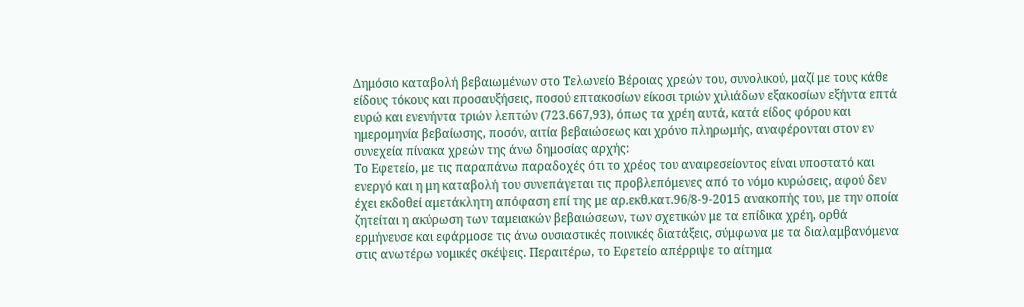Δημόσιο καταβολή βεβαιωμένων στο Τελωνείο Βέροιας χρεών του, συνολικού, μαζί με τους κάθε είδους τόκους και προσαυξήσεις, ποσού επτακοσίων είκοσι τριών χιλιάδων εξακοσίων εξήντα επτά ευρώ και ενενήντα τριών λεπτών (723.667,93), όπως τα χρέη αυτά, κατά είδος φόρου και ημερομηνία βεβαίωσης, ποσόν, αιτία βεβαιώσεως και χρόνο πληρωμής, αναφέρονται στον εν συνεχεία πίνακα χρεών της άνω δημοσίας αρχής:
Το Εφετείο, με τις παραπάνω παραδοχές ότι το χρέος του αναιρεσείοντος είναι υποστατό και ενεργό και η μη καταβολή του συνεπάγεται τις προβλεπόμενες από το νόμο κυρώσεις, αφού δεν έχει εκδοθεί αμετάκλητη απόφαση επί της με αρ.εκθ.κατ.96/8-9-2015 ανακοπής του, με την οποία ζητείται η ακύρωση των ταμειακών βεβαιώσεων, των σχετικών με τα επίδικα χρέη, ορθά ερμήνευσε και εφάρμοσε τις άνω ουσιαστικές ποινικές διατάξεις, σύμφωνα με τα διαλαμβανόμενα στις ανωτέρω νομικές σκέψεις. Περαιτέρω, το Εφετείο απέρριψε το αίτημα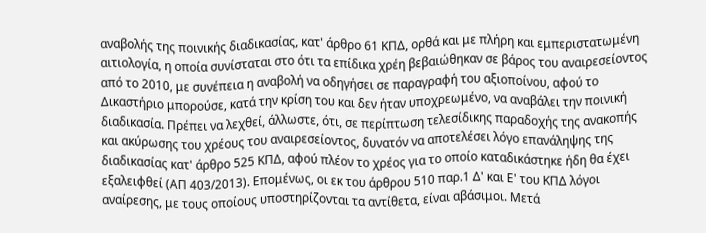αναβολής της ποινικής διαδικασίας, κατ' άρθρο 61 ΚΠΔ, ορθά και με πλήρη και εμπεριστατωμένη αιτιολογία, η οποία συνίσταται στο ότι τα επίδικα χρέη βεβαιώθηκαν σε βάρος του αναιρεσείοντος από το 2010, με συνέπεια η αναβολή να οδηγήσει σε παραγραφή του αξιοποίνου, αφού το Δικαστήριο μπορούσε, κατά την κρίση του και δεν ήταν υποχρεωμένο, να αναβάλει την ποινική διαδικασία. Πρέπει να λεχθεί, άλλωστε, ότι, σε περίπτωση τελεσίδικης παραδοχής της ανακοπής και ακύρωσης του χρέους του αναιρεσείοντος, δυνατόν να αποτελέσει λόγο επανάληψης της διαδικασίας κατ' άρθρο 525 ΚΠΔ, αφού πλέον το χρέος για το οποίο καταδικάστηκε ήδη θα έχει εξαλειφθεί (ΑΠ 403/2013). Επομένως, οι εκ του άρθρου 510 παρ.1 Δ' και Ε' του ΚΠΔ λόγοι αναίρεσης, με τους οποίους υποστηρίζονται τα αντίθετα, είναι αβάσιμοι. Μετά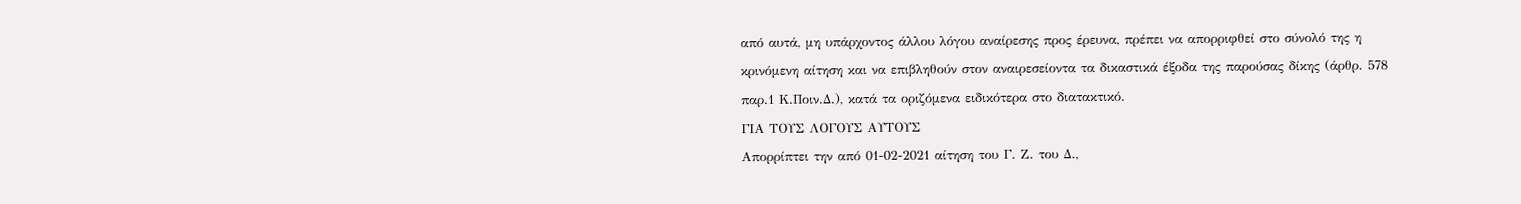από αυτά, μη υπάρχοντος άλλου λόγου αναίρεσης προς έρευνα, πρέπει να απορριφθεί στο σύνολό της η κρινόμενη αίτηση και να επιβληθούν στον αναιρεσείοντα τα δικαστικά έξοδα της παρούσας δίκης (άρθρ. 578 παρ.1 Κ.Ποιν.Δ.), κατά τα οριζόμενα ειδικότερα στο διατακτικό.
ΓΙΑ ΤΟΥΣ ΛΟΓΟΥΣ ΑΥΤΟΥΣ
Απορρίπτει την από 01-02-2021 αίτηση του Γ. Ζ. του Δ.,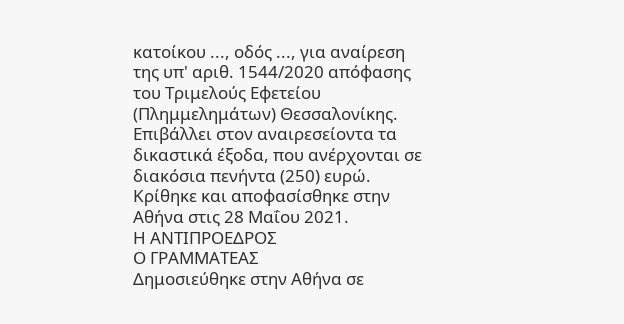κατοίκου ..., οδός ..., για αναίρεση της υπ' αριθ. 1544/2020 απόφασης του Τριμελούς Εφετείου (Πλημμελημάτων) Θεσσαλονίκης.
Επιβάλλει στον αναιρεσείοντα τα δικαστικά έξοδα, που ανέρχονται σε διακόσια πενήντα (250) ευρώ.
Κρίθηκε και αποφασίσθηκε στην Αθήνα στις 28 Μαΐου 2021.
Η ΑΝΤΙΠΡΟΕΔΡΟΣ
Ο ΓΡΑΜΜΑΤΕΑΣ
Δημοσιεύθηκε στην Αθήνα σε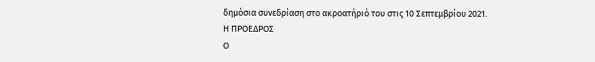δημόσια συνεδρίαση στο ακροατήριό του στις 10 Σεπτεμβρίου 2021.
Η ΠΡΟΕΔΡΟΣ
Ο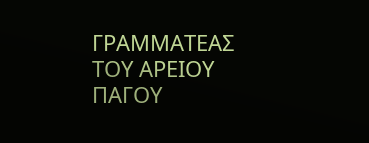ΓΡΑΜΜΑΤΕΑΣ ΤΟΥ ΑΡΕΙΟΥ ΠΑΓΟΥ